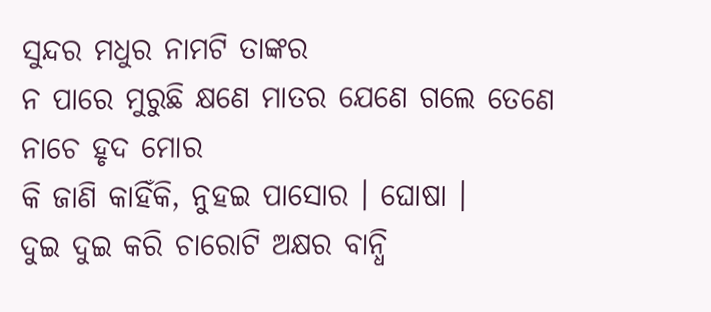ସୁନ୍ଦର ମଧୁର ନାମଟି ତାଙ୍କର
ନ ପାରେ ମୁରୁଛି କ୍ଷଣେ ମାତର ଯେଣେ ଗଲେ ତେଣେ ନାଚେ ହୃଦ ମୋର
କି ଜାଣି କାହିଁକି, ନୁହଇ ପାସୋର । ଘୋଷା ।
ଦୁଇ ଦୁଇ କରି ଚାରୋଟି ଅକ୍ଷର ବାନ୍ଧି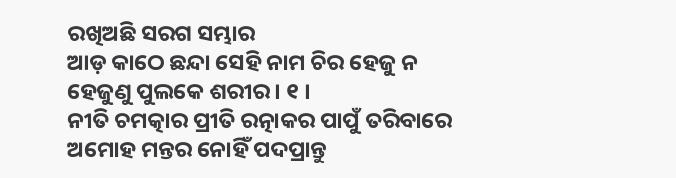ରଖିଅଛି ସରଗ ସମ୍ଭାର
ଆଡ଼ କାଠେ ଛନ୍ଦା ସେହି ନାମ ଚିର ହେଜୁ ନ ହେଜୁଣୁ ପୁଲକେ ଶରୀର । ୧ ।
ନୀତି ଚମତ୍କାର ପ୍ରୀତି ରତ୍ନାକର ପାପୁଁ ତରିବାରେ
ଅମୋହ ମନ୍ତର ନୋହିଁ ପଦପ୍ରାନ୍ତୁ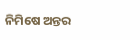ନିମିଷେ ଅନ୍ତର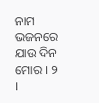ନାମ ଭଜନରେ ଯାଉ ଦିନ ମୋର । ୨ ।